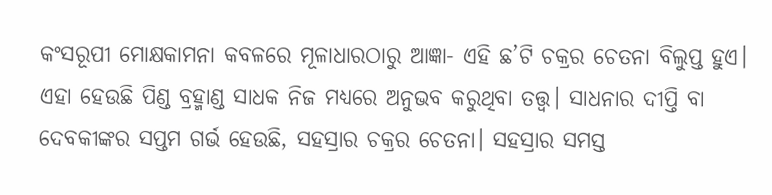କଂସରୂପୀ ମୋକ୍ଷକାମନା କବଳରେ ମୂଳାଧାରଠାରୁ ଆଜ୍ଞା- ଏହି ଛ’ଟି ଚକ୍ରର ଚେତନା ବିଲୁପ୍ତ ହୁଏ। ଏହା ହେଉଛି ପିଣ୍ଡ ବ୍ରହ୍ମାଣ୍ଡ ସାଧକ ନିଜ ମଧ୍ୟରେ ଅନୁଭବ କରୁଥିବା ତତ୍ତ୍ୱ। ସାଧନାର ଦୀପ୍ତି ବା ଦେବକୀଙ୍କର ସପ୍ତମ ଗର୍ଭ ହେଉଛି, ସହସ୍ରାର ଚକ୍ରର ଚେତନା। ସହସ୍ରାର ସମସ୍ତ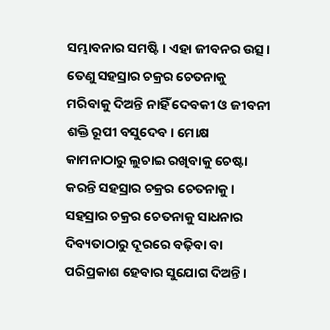ସମ୍ଭାବନାର ସମଷ୍ଟି। ଏହା ଜୀବନର ଉତ୍ସ। ତେଣୁ ସହସ୍ରାର ଚକ୍ରର ଚେତନାକୁ ମରିବାକୁ ଦିଅନ୍ତି ନାହିଁ ଦେବକୀ ଓ ଜୀବନୀ ଶକ୍ତି ରୂପୀ ବସୁଦେବ। ମୋକ୍ଷ କାମନାଠାରୁ ଲୁଚାଇ ରଖିବାକୁ ଚେଷ୍ଟା କରନ୍ତି ସହସ୍ରାର ଚକ୍ରର ଚେତନାକୁ। ସହସ୍ରାର ଚକ୍ରର ଚେତନାକୁ ସାଧନାର ଦିବ୍ୟତାଠାରୁ ଦୂରରେ ବଢ଼ିବା ବା ପରିପ୍ରକାଶ ହେବାର ସୁଯୋଗ ଦିଅନ୍ତି।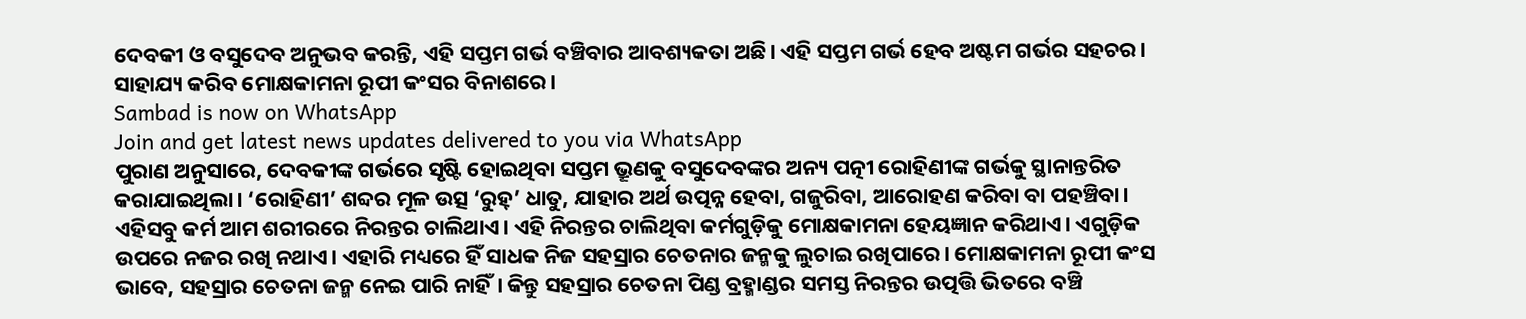ଦେବକୀ ଓ ବସୁଦେବ ଅନୁଭବ କରନ୍ତି, ଏହି ସପ୍ତମ ଗର୍ଭ ବଞ୍ଚିବାର ଆବଶ୍ୟକତା ଅଛି। ଏହି ସପ୍ତମ ଗର୍ଭ ହେବ ଅଷ୍ଟମ ଗର୍ଭର ସହଚର। ସାହାଯ୍ୟ କରିବ ମୋକ୍ଷକାମନା ରୂପୀ କଂସର ବିନାଶରେ।
Sambad is now on WhatsApp
Join and get latest news updates delivered to you via WhatsApp
ପୁରାଣ ଅନୁସାରେ, ଦେବକୀଙ୍କ ଗର୍ଭରେ ସୃଷ୍ଟି ହୋଇଥିବା ସପ୍ତମ ଭ୍ରୂଣକୁ ବସୁଦେବଙ୍କର ଅନ୍ୟ ପତ୍ନୀ ରୋହିଣୀଙ୍କ ଗର୍ଭକୁ ସ୍ଥାନାନ୍ତରିତ କରାଯାଇଥିଲା। ‘ରୋହିଣୀ’ ଶବ୍ଦର ମୂଳ ଉତ୍ସ ‘ରୁହ୍’ ଧାତୁ, ଯାହାର ଅର୍ଥ ଉତ୍ପନ୍ନ ହେବା, ଗଜୁରିବା, ଆରୋହଣ କରିବା ବା ପହଞ୍ଚିବା। ଏହିସବୁ କର୍ମ ଆମ ଶରୀରରେ ନିରନ୍ତର ଚାଲିଥାଏ। ଏହି ନିରନ୍ତର ଚାଲିଥିବା କର୍ମଗୁଡ଼ିକୁ ମୋକ୍ଷକାମନା ହେୟଜ୍ଞାନ କରିଥାଏ। ଏଗୁଡ଼ିକ ଉପରେ ନଜର ରଖି ନଥାଏ। ଏହାରି ମଧ୍ୟରେ ହିଁ ସାଧକ ନିଜ ସହସ୍ରାର ଚେତନାର ଜନ୍ମକୁ ଲୁଚାଇ ରଖିପାରେ। ମୋକ୍ଷକାମନା ରୂପୀ କଂସ ଭାବେ, ସହସ୍ରାର ଚେତନା ଜନ୍ମ ନେଇ ପାରି ନାହିଁ। କିନ୍ତୁ ସହସ୍ରାର ଚେତନା ପିଣ୍ଡ ବ୍ରହ୍ମାଣ୍ଡର ସମସ୍ତ ନିରନ୍ତର ଉତ୍ପତ୍ତି ଭିତରେ ବଞ୍ଚି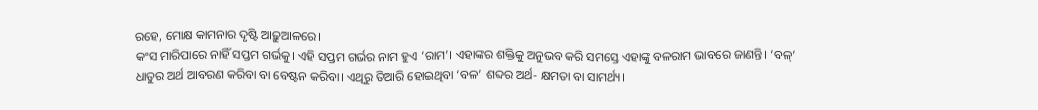ରହେ, ମୋକ୍ଷ କାମନାର ଦୃଷ୍ଟି ଆଢ଼ୁଆଳରେ।
କଂସ ମାରିପାରେ ନାହିଁ ସପ୍ତମ ଗର୍ଭକୁ। ଏହି ସପ୍ତମ ଗର୍ଭର ନାମ ହୁଏ ‘ରାମ’। ଏହାଙ୍କର ଶକ୍ତିକୁ ଅନୁଭବ କରି ସମସ୍ତେ ଏହାଙ୍କୁ ବଳରାମ ଭାବରେ ଜାଣନ୍ତି। ‘ବଳ୍’ ଧାତୁର ଅର୍ଥ ଆବରଣ କରିବା ବା ବେଷ୍ଟନ କରିବା। ଏଥିରୁ ତିଆରି ହୋଇଥିବା ‘ବଳ’ ଶବ୍ଦର ଅର୍ଥ- କ୍ଷମତା ବା ସାମର୍ଥ୍ୟ।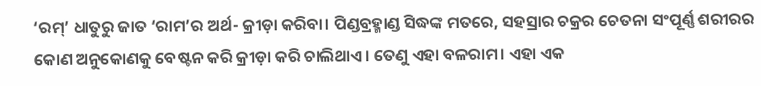‘ରମ୍’ ଧାତୁରୁ ଜାତ ‘ରାମ’ର ଅର୍ଥ- କ୍ରୀଡ଼ା କରିବା। ପିଣ୍ଡବ୍ରହ୍ମାଣ୍ଡ ସିଦ୍ଧଙ୍କ ମତରେ, ସହସ୍ରାର ଚକ୍ରର ଚେତନା ସଂପୂର୍ଣ୍ଣ ଶରୀରର କୋଣ ଅନୁକୋଣକୁ ବେଷ୍ଟନ କରି କ୍ରୀଡ଼ା କରି ଚାଲିଥାଏ। ତେଣୁ ଏହା ବଳରାମ। ଏହା ଏକ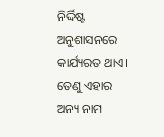ନିର୍ଦ୍ଦିଷ୍ଟ ଅନୁଶାସନରେ କାର୍ଯ୍ୟରତ ଥାଏ। ତେଣୁ ଏହାର ଅନ୍ୟ ନାମ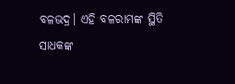ବଳଭଦ୍ର। ଏହି ବଳରାମଙ୍କ ସ୍ଥିତି ସାଧକଙ୍କ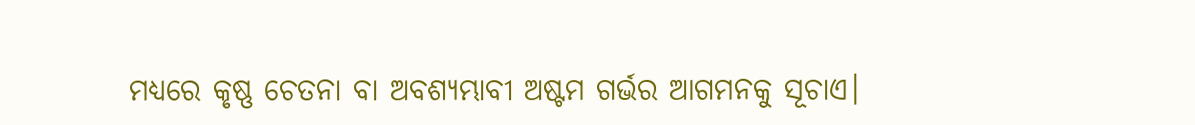ମଧ୍ୟରେ କୃଷ୍ଣ ଚେତନା ବା ଅବଶ୍ୟମ୍ଭାବୀ ଅଷ୍ଟମ ଗର୍ଭର ଆଗମନକୁ ସୂଚାଏ।